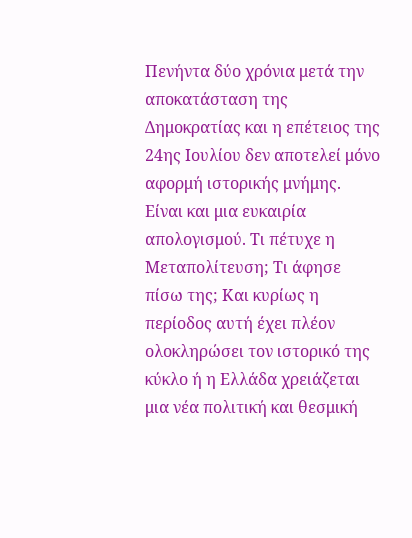Πενήντα δύο χρόνια μετά την αποκατάσταση της Δημοκρατίας και η επέτειος της 24ης Ιουλίου δεν αποτελεί μόνο αφορμή ιστορικής μνήμης. Είναι και μια ευκαιρία απολογισμού. Τι πέτυχε η Μεταπολίτευση; Τι άφησε πίσω της; Και κυρίως η περίοδος αυτή έχει πλέον ολοκληρώσει τον ιστορικό της κύκλο ή η Ελλάδα χρειάζεται μια νέα πολιτική και θεσμική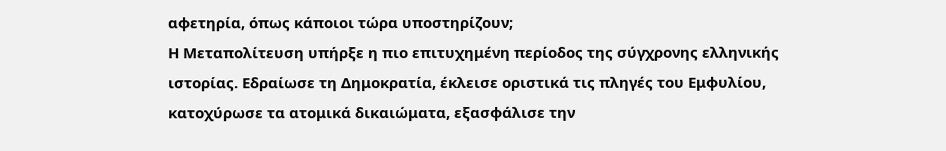αφετηρία, όπως κάποιοι τώρα υποστηρίζουν;
Η Μεταπολίτευση υπήρξε η πιο επιτυχημένη περίοδος της σύγχρονης ελληνικής ιστορίας. Εδραίωσε τη Δημοκρατία, έκλεισε οριστικά τις πληγές του Εμφυλίου, κατοχύρωσε τα ατομικά δικαιώματα, εξασφάλισε την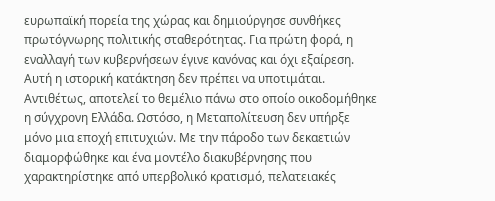ευρωπαϊκή πορεία της χώρας και δημιούργησε συνθήκες πρωτόγνωρης πολιτικής σταθερότητας. Για πρώτη φορά, η εναλλαγή των κυβερνήσεων έγινε κανόνας και όχι εξαίρεση.
Αυτή η ιστορική κατάκτηση δεν πρέπει να υποτιμάται. Αντιθέτως, αποτελεί το θεμέλιο πάνω στο οποίο οικοδομήθηκε η σύγχρονη Ελλάδα. Ωστόσο, η Μεταπολίτευση δεν υπήρξε μόνο μια εποχή επιτυχιών. Με την πάροδο των δεκαετιών διαμορφώθηκε και ένα μοντέλο διακυβέρνησης που χαρακτηρίστηκε από υπερβολικό κρατισμό, πελατειακές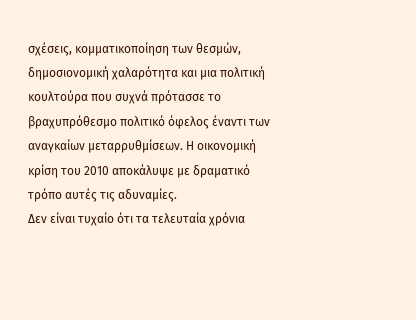σχέσεις, κομματικοποίηση των θεσμών, δημοσιονομική χαλαρότητα και μια πολιτική κουλτούρα που συχνά πρότασσε το βραχυπρόθεσμο πολιτικό όφελος έναντι των αναγκαίων μεταρρυθμίσεων. Η οικονομική κρίση του 2010 αποκάλυψε με δραματικό τρόπο αυτές τις αδυναμίες.
Δεν είναι τυχαίο ότι τα τελευταία χρόνια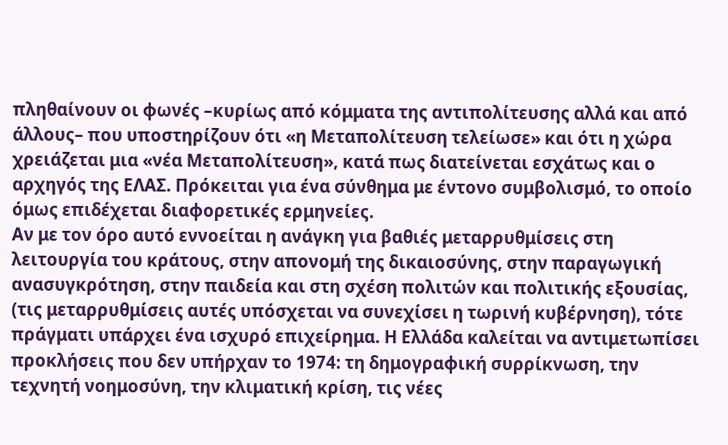πληθαίνουν οι φωνές –κυρίως από κόμματα της αντιπολίτευσης αλλά και από άλλους– που υποστηρίζουν ότι «η Μεταπολίτευση τελείωσε» και ότι η χώρα χρειάζεται μια «νέα Μεταπολίτευση», κατά πως διατείνεται εσχάτως και ο αρχηγός της ΕΛΑΣ. Πρόκειται για ένα σύνθημα με έντονο συμβολισμό, το οποίο όμως επιδέχεται διαφορετικές ερμηνείες.
Αν με τον όρο αυτό εννοείται η ανάγκη για βαθιές μεταρρυθμίσεις στη λειτουργία του κράτους, στην απονομή της δικαιοσύνης, στην παραγωγική ανασυγκρότηση, στην παιδεία και στη σχέση πολιτών και πολιτικής εξουσίας, (τις μεταρρυθμίσεις αυτές υπόσχεται να συνεχίσει η τωρινή κυβέρνηση), τότε πράγματι υπάρχει ένα ισχυρό επιχείρημα. Η Ελλάδα καλείται να αντιμετωπίσει προκλήσεις που δεν υπήρχαν το 1974: τη δημογραφική συρρίκνωση, την τεχνητή νοημοσύνη, την κλιματική κρίση, τις νέες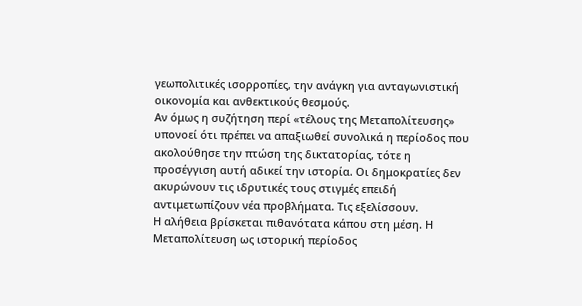γεωπολιτικές ισορροπίες, την ανάγκη για ανταγωνιστική οικονομία και ανθεκτικούς θεσμούς.
Αν όμως η συζήτηση περί «τέλους της Μεταπολίτευσης» υπονοεί ότι πρέπει να απαξιωθεί συνολικά η περίοδος που ακολούθησε την πτώση της δικτατορίας, τότε η προσέγγιση αυτή αδικεί την ιστορία. Οι δημοκρατίες δεν ακυρώνουν τις ιδρυτικές τους στιγμές επειδή αντιμετωπίζουν νέα προβλήματα. Τις εξελίσσουν.
Η αλήθεια βρίσκεται πιθανότατα κάπου στη μέση. Η Μεταπολίτευση ως ιστορική περίοδος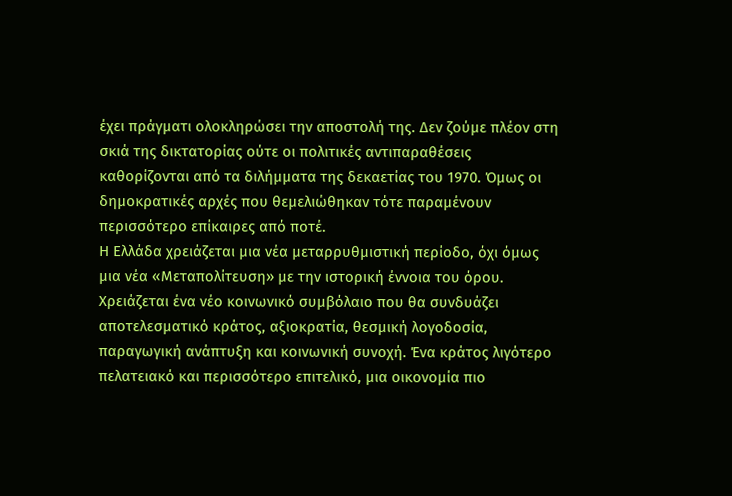έχει πράγματι ολοκληρώσει την αποστολή της. Δεν ζούμε πλέον στη σκιά της δικτατορίας ούτε οι πολιτικές αντιπαραθέσεις καθορίζονται από τα διλήμματα της δεκαετίας του 1970. Όμως οι δημοκρατικές αρχές που θεμελιώθηκαν τότε παραμένουν περισσότερο επίκαιρες από ποτέ.
Η Ελλάδα χρειάζεται μια νέα μεταρρυθμιστική περίοδο, όχι όμως μια νέα «Μεταπολίτευση» με την ιστορική έννοια του όρου. Χρειάζεται ένα νέο κοινωνικό συμβόλαιο που θα συνδυάζει αποτελεσματικό κράτος, αξιοκρατία, θεσμική λογοδοσία, παραγωγική ανάπτυξη και κοινωνική συνοχή. Ένα κράτος λιγότερο πελατειακό και περισσότερο επιτελικό, μια οικονομία πιο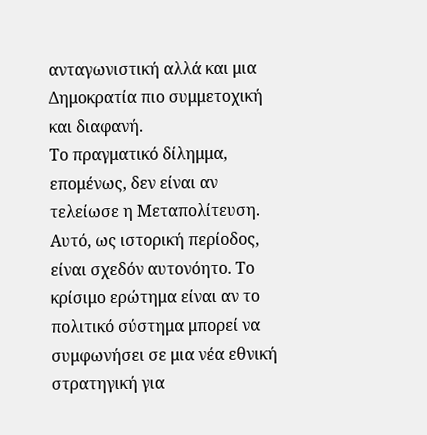ανταγωνιστική αλλά και μια Δημοκρατία πιο συμμετοχική και διαφανή.
Το πραγματικό δίλημμα, επομένως, δεν είναι αν τελείωσε η Μεταπολίτευση. Αυτό, ως ιστορική περίοδος, είναι σχεδόν αυτονόητο. Το κρίσιμο ερώτημα είναι αν το πολιτικό σύστημα μπορεί να συμφωνήσει σε μια νέα εθνική στρατηγική για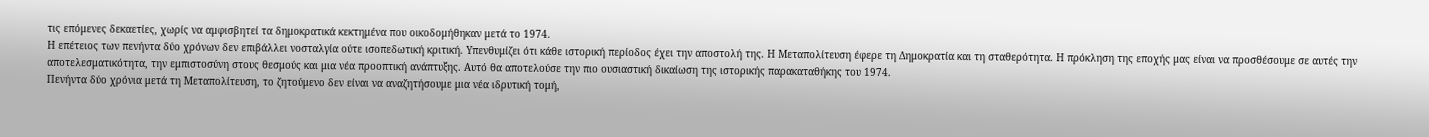τις επόμενες δεκαετίες, χωρίς να αμφισβητεί τα δημοκρατικά κεκτημένα που οικοδομήθηκαν μετά το 1974.
Η επέτειος των πενήντα δύο χρόνων δεν επιβάλλει νοσταλγία ούτε ισοπεδωτική κριτική. Υπενθυμίζει ότι κάθε ιστορική περίοδος έχει την αποστολή της. Η Μεταπολίτευση έφερε τη Δημοκρατία και τη σταθερότητα. Η πρόκληση της εποχής μας είναι να προσθέσουμε σε αυτές την αποτελεσματικότητα, την εμπιστοσύνη στους θεσμούς και μια νέα προοπτική ανάπτυξης. Αυτό θα αποτελούσε την πιο ουσιαστική δικαίωση της ιστορικής παρακαταθήκης του 1974.
Πενήντα δύο χρόνια μετά τη Μεταπολίτευση, το ζητούμενο δεν είναι να αναζητήσουμε μια νέα ιδρυτική τομή,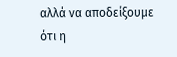αλλά να αποδείξουμε ότι η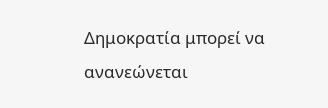Δημοκρατία μπορεί να ανανεώνεται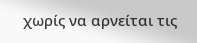χωρίς να αρνείται τις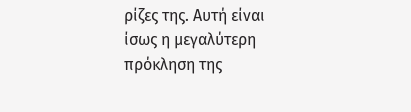ρίζες της. Αυτή είναι ίσως η μεγαλύτερη πρόκληση της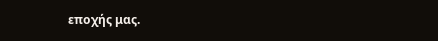εποχής μας.